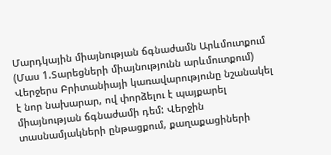Մարդկային միայնության ճգնաժամն Արևմուտքում (Մաս 1.Տարեցների միայնությունն արևմուտքում)
Վերջերս Բրիտանիայի կառավարությունը նշանակել է նոր նախարար, ով փորձելու է պայքարել միայնության ճգնաժամի դեմ: Վերջին տասնամյակների ընթացքում, քաղաքացիների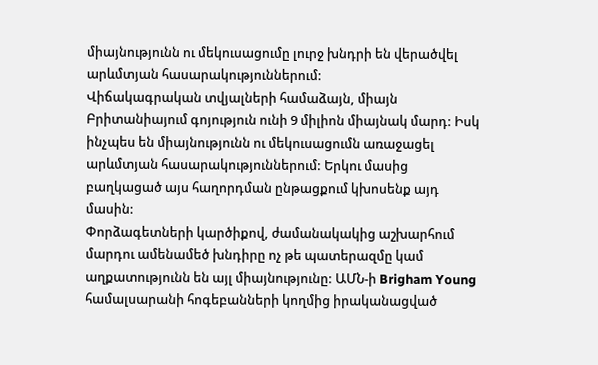միայնությունն ու մեկուսացումը լուրջ խնդրի են վերածվել արևմտյան հասարակություններում:
Վիճակագրական տվյալների համաձայն, միայն Բրիտանիայում գոյություն ունի 9 միլիոն միայնակ մարդ: Իսկ ինչպես են միայնությունն ու մեկուսացումն առաջացել արևմտյան հասարակություններում: Երկու մասից բաղկացած այս հաղորդման ընթացքում կխոսենք այդ մասին:
Փորձագետների կարծիքով, ժամանակակից աշխարհում մարդու ամենամեծ խնդիրը ոչ թե պատերազմը կամ աղքատությունն են այլ միայնությունը: ԱՄՆ-ի Brigham Young համալսարանի հոգեբանների կողմից իրականացված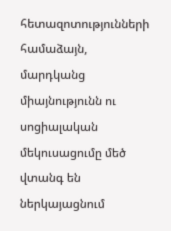հետազոտությունների համաձայն, մարդկանց միայնությունն ու սոցիալական մեկուսացումը մեծ վտանգ են ներկայացնում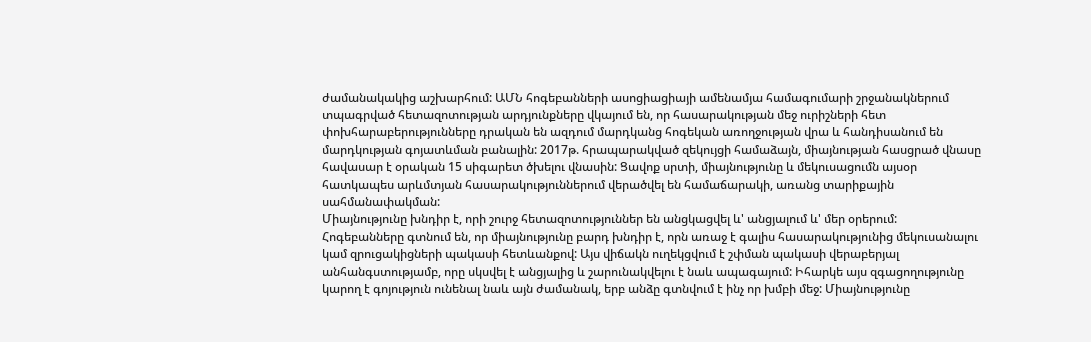ժամանակակից աշխարհում: ԱՄՆ հոգեբանների ասոցիացիայի ամենամյա համագումարի շրջանակներում տպագրված հետազոտության արդյունքները վկայում են, որ հասարակության մեջ ուրիշների հետ փոխհարաբերությունները դրական են ազդում մարդկանց հոգեկան առողջության վրա և հանդիսանում են մարդկության գոյատևման բանալին: 2017թ. հրապարակված զեկույցի համաձայն, միայնության հասցրած վնասը հավասար է օրական 15 սիգարետ ծխելու վնասին: Ցավոք սրտի, միայնությունը և մեկուսացումն այսօր հատկապես արևմտյան հասարակություններում վերածվել են համաճարակի, առանց տարիքային սահմանափակման:
Միայնությունը խնդիր է, որի շուրջ հետազոտություններ են անցկացվել և' անցյալում և' մեր օրերում: Հոգեբանները գտնում են, որ միայնությունը բարդ խնդիր է, որն առաջ է գալիս հասարակությունից մեկուսանալու կամ զրուցակիցների պակասի հետևանքով: Այս վիճակն ուղեկցվում է շփման պակասի վերաբերյալ անհանգստությամբ, որը սկսվել է անցյալից և շարունակվելու է նաև ապագայում: Իհարկե այս զգացողությունը կարող է գոյություն ունենալ նաև այն ժամանակ, երբ անձը գտնվում է ինչ որ խմբի մեջ: Միայնությունը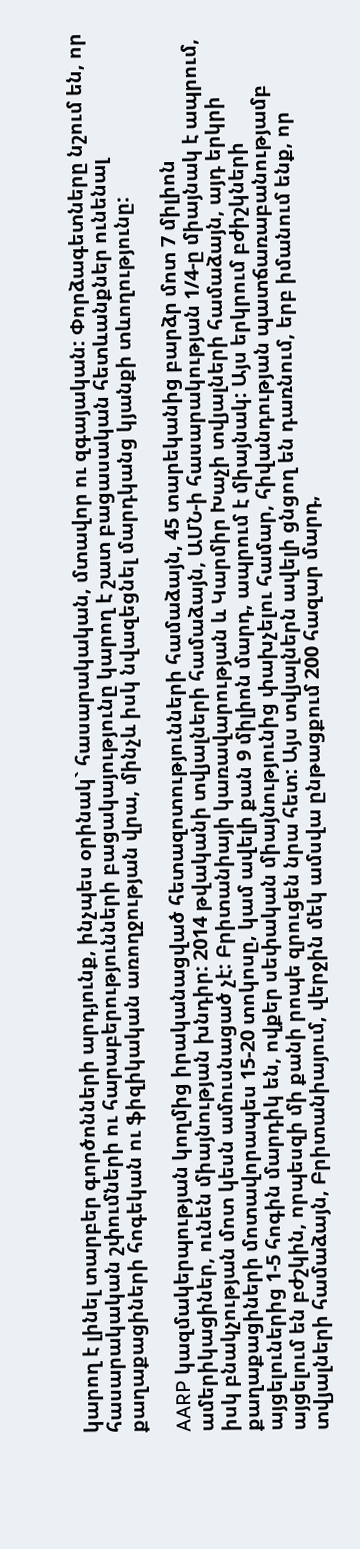կարող է լինել տարբեր գործոնների արդյունք, ինչպես օրինակ` հասարակական, մտավոր ու զգայական: Փորձագետները նշում են, որ հասարակական շփումների ու հարաբերությունների բացակայությունը կարող է շատ բացասական հետևանքներ ունենալ քաղաքացիների հոգեկան ու ֆիզիկական առողջության վրա, մինչև իսկ նվազեցնել մարդկանց կյանքի տևողությունը:

AARP կազմակերպության կողմից իրականացված հետազոտությունների համաձայն, 45 տարեկանից բարձր մոտ 7 միլիոն ամերիկացիներ, ունեն միայնության խնդիր: 2014 թվականի տվյալների համաձայն, ԱՄՆ-ի հասարակության 1/4-ը միայնակ է ապրում, իսկ բնակչության մոտ կեսն ամուսնացած չէ: Բրիտանիայի կառավարության և Կարմիր Խաչի տվյալների համաձայն, այդ երկրի քաղաքացիների մոտավորապես 15-20 տոկոսը, կամ ավելի քան 9 միլիոն մարդ, ապրում է միայնակ: Այս երկրում բժիշկների այցելուներից 1-5 հոգին մարդիկ են, ովքեր սեփական միայնությունից փախչելու համար, հիվանդության պատճառաբանությամբ այցելում են բժշկին, որպեսզի մի քանի րոպե զրուցեն նրա հետ: Այս տվյալներն ավելի ցնցող են դառնում, երբ իմանում ենք, որ տվյալների համաձայն, Բրիտանիայում, վերջին մեկ ամսվա ընթացքում 200 հազար մարդ,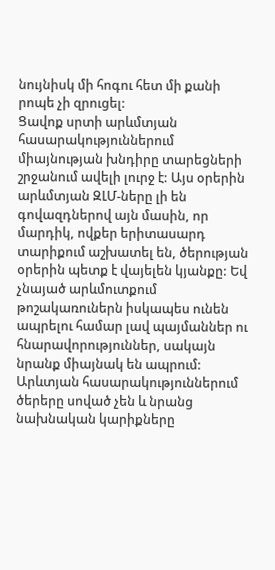նույնիսկ մի հոգու հետ մի քանի րոպե չի զրուցել:
Ցավոք սրտի արևմտյան հասարակություններում միայնության խնդիրը տարեցների շրջանում ավելի լուրջ է: Այս օրերին արևմտյան ԶԼՄ-ները լի են գովազդներով այն մասին, որ մարդիկ, ովքեր երիտասարդ տարիքում աշխատել են, ծերության օրերին պետք է վայելեն կյանքը: Եվ չնայած արևմուտքում թոշակառուներն իսկապես ունեն ապրելու համար լավ պայմաններ ու հնարավորություններ, սակայն նրանք միայնակ են ապրում: Արևտյան հասարակություններում ծերերը սոված չեն և նրանց նախնական կարիքները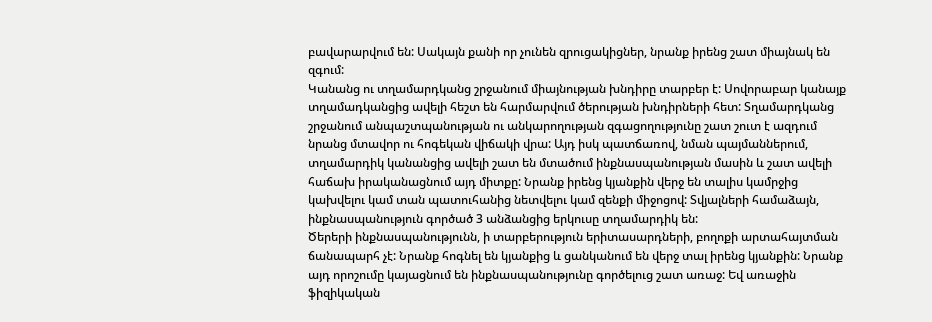բավարարվում են: Սակայն քանի որ չունեն զրուցակիցներ, նրանք իրենց շատ միայնակ են զգում:
Կանանց ու տղամարդկանց շրջանում միայնության խնդիրը տարբեր է: Սովորաբար կանայք տղամադկանցից ավելի հեշտ են հարմարվում ծերության խնդիրների հետ: Տղամարդկանց շրջանում անպաշտպանության ու անկարողության զգացողությունը շատ շուտ է ազդում նրանց մտավոր ու հոգեկան վիճակի վրա: Այդ իսկ պատճառով, նման պայմաններում, տղամարդիկ կանանցից ավելի շատ են մտածում ինքնասպանության մասին և շատ ավելի հաճախ իրականացնում այդ միտքը: Նրանք իրենց կյանքին վերջ են տալիս կամրջից կախվելու կամ տան պատուհանից նետվելու կամ զենքի միջոցով: Տվյալների համաձայն, ինքնասպանություն գործած 3 անձանցից երկուսը տղամարդիկ են:
Ծերերի ինքնասպանությունն, ի տարբերություն երիտասարդների, բողոքի արտահայտման ճանապարհ չէ: Նրանք հոգնել են կյանքից և ցանկանում են վերջ տալ իրենց կյանքին: Նրանք այդ որոշումը կայացնում են ինքնասպանությունը գործելուց շատ առաջ: Եվ առաջին ֆիզիկական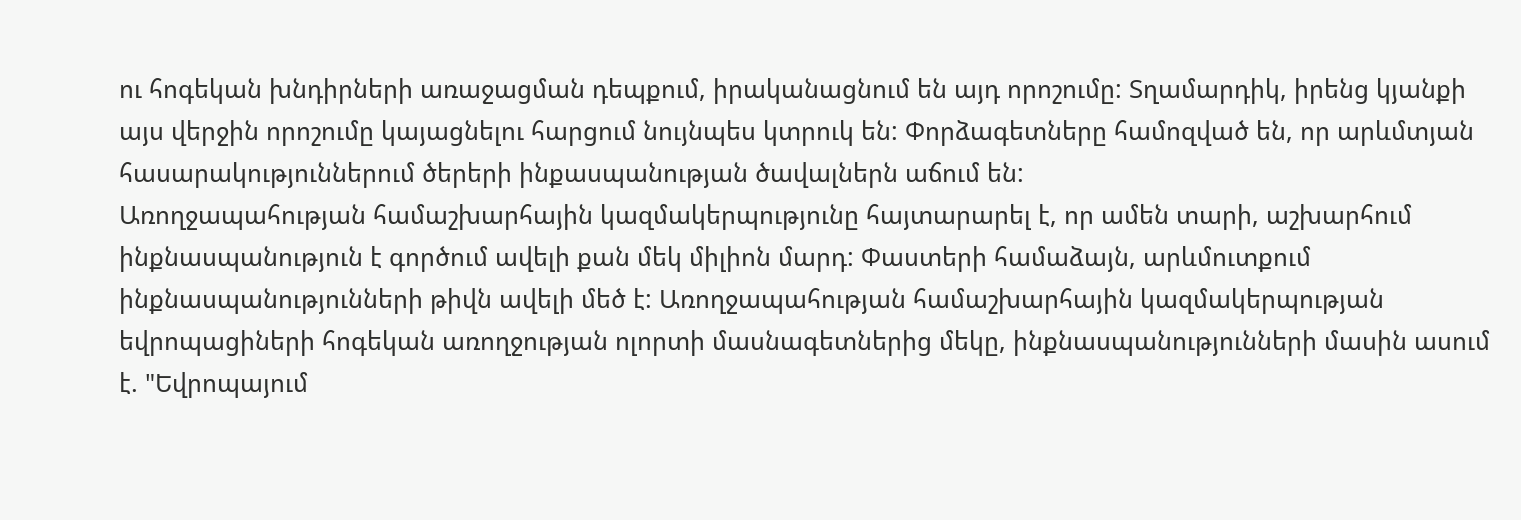ու հոգեկան խնդիրների առաջացման դեպքում, իրականացնում են այդ որոշումը: Տղամարդիկ, իրենց կյանքի այս վերջին որոշումը կայացնելու հարցում նույնպես կտրուկ են: Փորձագետները համոզված են, որ արևմտյան հասարակություններում ծերերի ինքասպանության ծավալներն աճում են:
Առողջապահության համաշխարհային կազմակերպությունը հայտարարել է, որ ամեն տարի, աշխարհում ինքնասպանություն է գործում ավելի քան մեկ միլիոն մարդ: Փաստերի համաձայն, արևմուտքում ինքնասպանությունների թիվն ավելի մեծ է: Առողջապահության համաշխարհային կազմակերպության եվրոպացիների հոգեկան առողջության ոլորտի մասնագետներից մեկը, ինքնասպանությունների մասին ասում է. "Եվրոպայում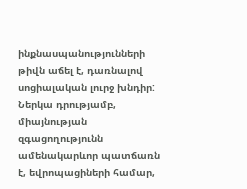ինքնասպանությունների թիվն աճել է, դառնալով սոցիալական լուրջ խնդիր: Ներկա դրությամբ, միայնության զգացողությունն ամենակարևոր պատճառն է, եվրոպացիների համար,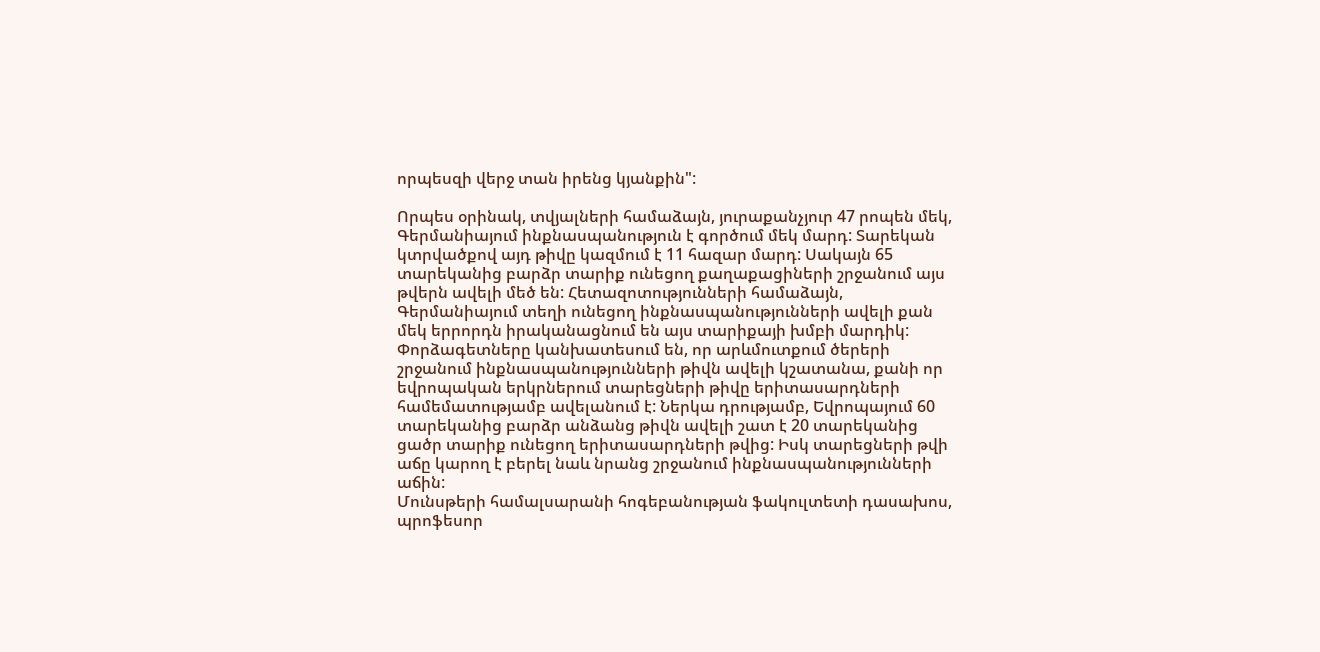որպեսզի վերջ տան իրենց կյանքին":

Որպես օրինակ, տվյալների համաձայն, յուրաքանչյուր 47 րոպեն մեկ, Գերմանիայում ինքնասպանություն է գործում մեկ մարդ: Տարեկան կտրվածքով այդ թիվը կազմում է 11 հազար մարդ: Սակայն 65 տարեկանից բարձր տարիք ունեցող քաղաքացիների շրջանում այս թվերն ավելի մեծ են: Հետազոտությունների համաձայն, Գերմանիայում տեղի ունեցող ինքնասպանությունների ավելի քան մեկ երրորդն իրականացնում են այս տարիքայի խմբի մարդիկ:
Փորձագետները կանխատեսում են, որ արևմուտքում ծերերի շրջանում ինքնասպանությունների թիվն ավելի կշատանա, քանի որ եվրոպական երկրներում տարեցների թիվը երիտասարդների համեմատությամբ ավելանում է: Ներկա դրությամբ, Եվրոպայում 60 տարեկանից բարձր անձանց թիվն ավելի շատ է 20 տարեկանից ցածր տարիք ունեցող երիտասարդների թվից: Իսկ տարեցների թվի աճը կարող է բերել նաև նրանց շրջանում ինքնասպանությունների աճին:
Մունսթերի համալսարանի հոգեբանության ֆակուլտետի դասախոս, պրոֆեսոր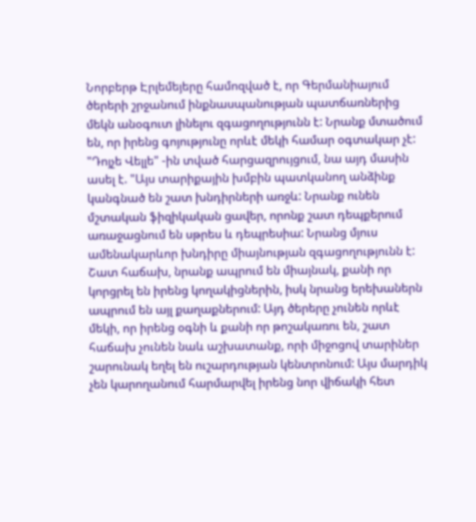Նորբերթ Էրլեմեյերը համոզված է, որ Գերմանիայում ծերերի շրջանում ինքնասպանության պատճառներից մեկն անօգուտ լինելու զգացողությունն է: Նրանք մտածում են, որ իրենց գոյությունը որևէ մեկի համար օգտակար չէ: "Դոյչե Վելլե" -ին տված հարցազրույցում, նա այդ մասին ասել է. "Այս տարիքային խմբին պատկանող անձինք կանգնած են շատ խնդիրների առջև: Նրանք ունեն մշտական ֆիզիկական ցավեր, որոնք շատ դեպքերում առաջացնում են սթրես և դեպրեսիա: Նրանց մյուս ամենակարևոր խնդիրը միայնության զգացողությունն է: Շատ հաճախ, նրանք ապրում են միայնակ, քանի որ կորցրել են իրենց կողակիցներին, իսկ նրանց երեխաներն ապրում են այլ քաղաքներում: Այդ ծերերը չունեն որևէ մեկի, որ իրենց օգնի և քանի որ թոշակառու են, շատ հաճախ չունեն նաև աշխատանք, որի միջոցով տարիներ շարունակ եղել են ուշարդության կենտրոնում: Այս մարդիկ չեն կարողանում հարմարվել իրենց նոր վիճակի հետ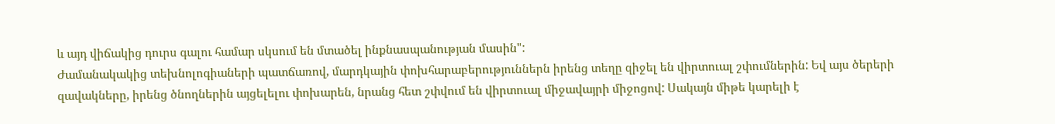և այդ վիճակից դուրս գալու համար սկսում են մտածել ինքնասպանության մասին":
Ժամանակակից տեխնոլոգիաների պատճառով, մարդկային փոխհարաբերություններն իրենց տեղը զիջել են վիրտուալ շփումներին: Եվ այս ծերերի զավակները, իրենց ծնողներին այցելելու փոխարեն, նրանց հետ շփվում են վիրտուալ միջավայրի միջոցով: Սակայն միթե կարելի է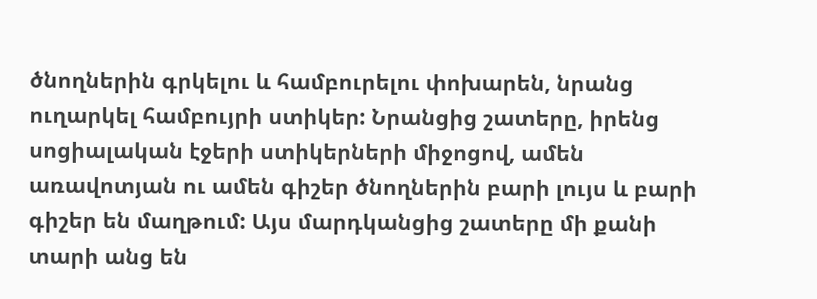ծնողներին գրկելու և համբուրելու փոխարեն, նրանց ուղարկել համբույրի ստիկեր: Նրանցից շատերը, իրենց սոցիալական էջերի ստիկերների միջոցով, ամեն առավոտյան ու ամեն գիշեր ծնողներին բարի լույս և բարի գիշեր են մաղթում: Այս մարդկանցից շատերը մի քանի տարի անց են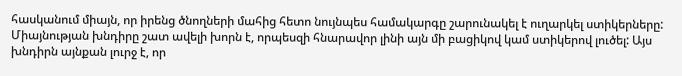հասկանում միայն, որ իրենց ծնողների մահից հետո նույնպես համակարգը շարունակել է ուղարկել ստիկերները:
Միայնության խնդիրը շատ ավելի խորն է, որպեսզի հնարավոր լինի այն մի բացիկով կամ ստիկերով լուծել: Այս խնդիրն այնքան լուրջ է, որ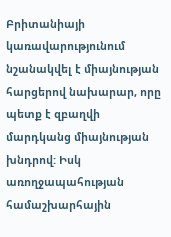Բրիտանիայի կառավարությունում նշանակվել է միայնության հարցերով նախարար, որը պետք է զբաղվի մարդկանց միայնության խնդրով: Իսկ առողջապահության համաշխարհային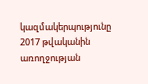կազմակերպությունը 2017 թվականին առողջության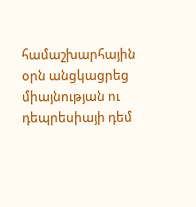համաշխարհային օրն անցկացրեց միայնության ու դեպրեսիայի դեմ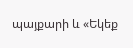պայքարի և «Եկեք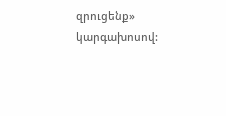զրուցենք» կարգախոսով: